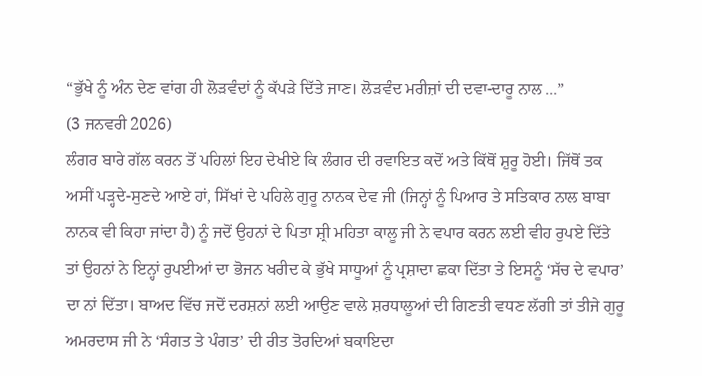“ਭੁੱਖੇ ਨੂੰ ਅੰਨ ਦੇਣ ਵਾਂਗ ਹੀ ਲੋੜਵੰਦਾਂ ਨੂੰ ਕੱਪੜੇ ਦਿੱਤੇ ਜਾਣ। ਲੋੜਵੰਦ ਮਰੀਜ਼ਾਂ ਦੀ ਦਵਾ-ਦਾਰੂ ਨਾਲ ...”
(3 ਜਨਵਰੀ 2026)
ਲੰਗਰ ਬਾਰੇ ਗੱਲ ਕਰਨ ਤੋਂ ਪਹਿਲਾਂ ਇਹ ਦੇਖੀਏ ਕਿ ਲੰਗਰ ਦੀ ਰਵਾਇਤ ਕਦੋਂ ਅਤੇ ਕਿੱਥੋਂ ਸ਼ੁਰੂ ਹੋਈ। ਜਿੱਥੋਂ ਤਕ ਅਸੀਂ ਪੜ੍ਹਦੇ-ਸੁਣਦੇ ਆਏ ਹਾਂ, ਸਿੱਖਾਂ ਦੇ ਪਹਿਲੇ ਗੁਰੂ ਨਾਨਕ ਦੇਵ ਜੀ (ਜਿਨ੍ਹਾਂ ਨੂੰ ਪਿਆਰ ਤੇ ਸਤਿਕਾਰ ਨਾਲ ਬਾਬਾ ਨਾਨਕ ਵੀ ਕਿਹਾ ਜਾਂਦਾ ਹੈ) ਨੂੰ ਜਦੋਂ ਉਹਨਾਂ ਦੇ ਪਿਤਾ ਸ਼੍ਰੀ ਮਹਿਤਾ ਕਾਲੂ ਜੀ ਨੇ ਵਪਾਰ ਕਰਨ ਲਈ ਵੀਹ ਰੁਪਏ ਦਿੱਤੇ ਤਾਂ ਉਹਨਾਂ ਨੇ ਇਨ੍ਹਾਂ ਰੁਪਈਆਂ ਦਾ ਭੋਜਨ ਖਰੀਦ ਕੇ ਭੁੱਖੇ ਸਾਧੂਆਂ ਨੂੰ ਪ੍ਰਸ਼ਾਦਾ ਛਕਾ ਦਿੱਤਾ ਤੇ ਇਸਨੂੰ ‘ਸੱਚ ਦੇ ਵਪਾਰ’ ਦਾ ਨਾਂ ਦਿੱਤਾ। ਬਾਅਦ ਵਿੱਚ ਜਦੋਂ ਦਰਸ਼ਨਾਂ ਲਈ ਆਉਣ ਵਾਲੇ ਸ਼ਰਧਾਲੂਆਂ ਦੀ ਗਿਣਤੀ ਵਧਣ ਲੱਗੀ ਤਾਂ ਤੀਜੇ ਗੁਰੂ ਅਮਰਦਾਸ ਜੀ ਨੇ ‘ਸੰਗਤ ਤੇ ਪੰਗਤ’ ਦੀ ਰੀਤ ਤੋਰਦਿਆਂ ਬਕਾਇਦਾ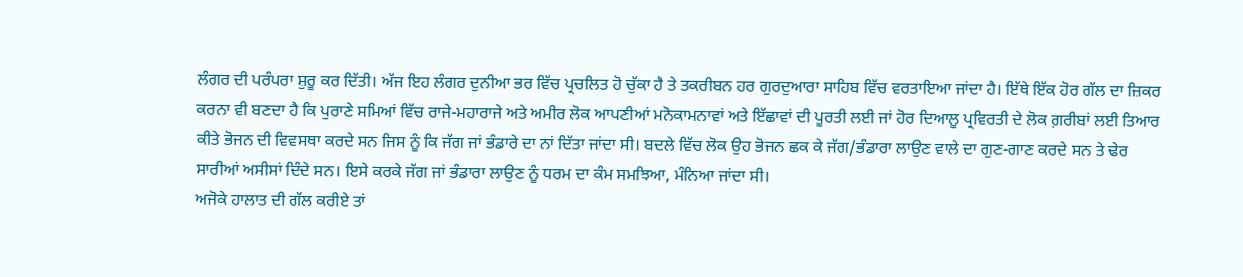ਲੰਗਰ ਦੀ ਪਰੰਪਰਾ ਸ਼ੁਰੂ ਕਰ ਦਿੱਤੀ। ਅੱਜ ਇਹ ਲੰਗਰ ਦੁਨੀਆ ਭਰ ਵਿੱਚ ਪ੍ਰਚਲਿਤ ਹੋ ਚੁੱਕਾ ਹੈ ਤੇ ਤਕਰੀਬਨ ਹਰ ਗੁਰਦੁਆਰਾ ਸਾਹਿਬ ਵਿੱਚ ਵਰਤਾਇਆ ਜਾਂਦਾ ਹੈ। ਇੱਥੇ ਇੱਕ ਹੋਰ ਗੱਲ ਦਾ ਜ਼ਿਕਰ ਕਰਨਾ ਵੀ ਬਣਦਾ ਹੈ ਕਿ ਪੁਰਾਣੇ ਸਮਿਆਂ ਵਿੱਚ ਰਾਜੇ-ਮਹਾਰਾਜੇ ਅਤੇ ਅਮੀਰ ਲੋਕ ਆਪਣੀਆਂ ਮਨੋਕਾਮਨਾਵਾਂ ਅਤੇ ਇੱਛਾਵਾਂ ਦੀ ਪੂਰਤੀ ਲਈ ਜਾਂ ਹੋਰ ਦਿਆਲੂ ਪ੍ਰਵਿਰਤੀ ਦੇ ਲੋਕ ਗ਼ਰੀਬਾਂ ਲਈ ਤਿਆਰ ਕੀਤੇ ਭੋਜਨ ਦੀ ਵਿਵਸਥਾ ਕਰਦੇ ਸਨ ਜਿਸ ਨੂੰ ਕਿ ਜੱਗ ਜਾਂ ਭੰਡਾਰੇ ਦਾ ਨਾਂ ਦਿੱਤਾ ਜਾਂਦਾ ਸੀ। ਬਦਲੇ ਵਿੱਚ ਲੋਕ ਉਹ ਭੋਜਨ ਛਕ ਕੇ ਜੱਗ/ਭੰਡਾਰਾ ਲਾਉਣ ਵਾਲੇ ਦਾ ਗੁਣ-ਗਾਣ ਕਰਦੇ ਸਨ ਤੇ ਢੇਰ ਸਾਰੀਆਂ ਅਸੀਸਾਂ ਦਿੰਦੇ ਸਨ। ਇਸੇ ਕਰਕੇ ਜੱਗ ਜਾਂ ਭੰਡਾਰਾ ਲਾਉਣ ਨੂੰ ਧਰਮ ਦਾ ਕੰਮ ਸਮਝਿਆ, ਮੰਨਿਆ ਜਾਂਦਾ ਸੀ।
ਅਜੋਕੇ ਹਾਲਾਤ ਦੀ ਗੱਲ ਕਰੀਏ ਤਾਂ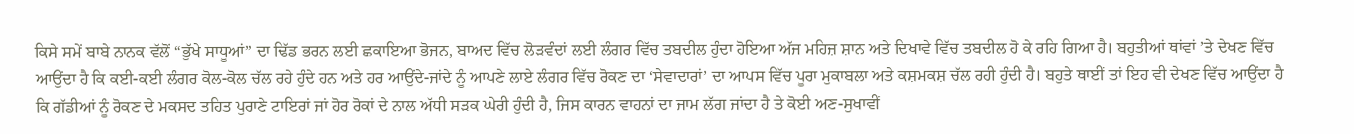ਕਿਸੇ ਸਮੇਂ ਬਾਬੇ ਨਾਨਕ ਵੱਲੋਂ “ਭੁੱਖੇ ਸਾਧੂਆਂ” ਦਾ ਢਿੱਡ ਭਰਨ ਲਈ ਛਕਾਇਆ ਭੋਜਨ, ਬਾਅਦ ਵਿੱਚ ਲੋੜਵੰਦਾਂ ਲਈ ਲੰਗਰ ਵਿੱਚ ਤਬਦੀਲ ਹੁੰਦਾ ਹੋਇਆ ਅੱਜ ਮਹਿਜ਼ ਸ਼ਾਨ ਅਤੇ ਦਿਖਾਵੇ ਵਿੱਚ ਤਬਦੀਲ ਹੋ ਕੇ ਰਹਿ ਗਿਆ ਹੈ। ਬਹੁਤੀਆਂ ਥਾਂਵਾਂ ’ਤੇ ਦੇਖਣ ਵਿੱਚ ਆਉਂਦਾ ਹੈ ਕਿ ਕਈ-ਕਈ ਲੰਗਰ ਕੋਲ-ਕੋਲ ਚੱਲ ਰਹੇ ਹੁੰਦੇ ਹਨ ਅਤੇ ਹਰ ਆਉਂਦੇ-ਜਾਂਦੇ ਨੂੰ ਆਪਣੇ ਲਾਏ ਲੰਗਰ ਵਿੱਚ ਰੋਕਣ ਦਾ ‘ਸੇਵਾਦਾਰਾਂ’ ਦਾ ਆਪਸ ਵਿੱਚ ਪੂਰਾ ਮੁਕਾਬਲਾ ਅਤੇ ਕਸ਼ਮਕਸ਼ ਚੱਲ ਰਹੀ ਹੁੰਦੀ ਹੈ। ਬਹੁਤੇ ਥਾਈਂ ਤਾਂ ਇਹ ਵੀ ਦੇਖਣ ਵਿੱਚ ਆਉਂਦਾ ਹੈ ਕਿ ਗੱਡੀਆਂ ਨੂੰ ਰੋਕਣ ਦੇ ਮਕਸਦ ਤਹਿਤ ਪੁਰਾਣੇ ਟਾਇਰਾਂ ਜਾਂ ਹੋਰ ਰੋਕਾਂ ਦੇ ਨਾਲ ਅੱਧੀ ਸੜਕ ਘੇਰੀ ਹੁੰਦੀ ਹੈ, ਜਿਸ ਕਾਰਨ ਵਾਹਨਾਂ ਦਾ ਜਾਮ ਲੱਗ ਜਾਂਦਾ ਹੈ ਤੇ ਕੋਈ ਅਣ-ਸੁਖਾਵੀਂ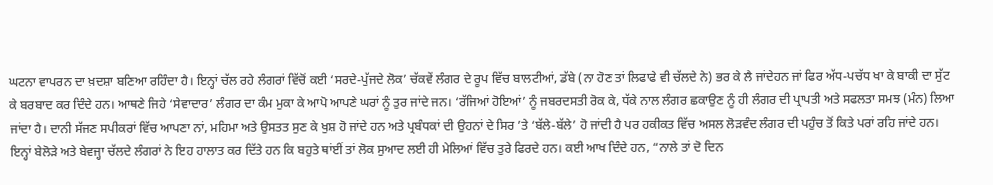ਘਟਨਾ ਵਾਪਰਨ ਦਾ ਖ਼ਦਸ਼ਾ ਬਣਿਆ ਰਹਿੰਦਾ ਹੈ। ਇਨ੍ਹਾਂ ਚੱਲ ਰਹੇ ਲੰਗਰਾਂ ਵਿੱਚੋਂ ਕਈ ‘ਸਰਦੇ-ਪੁੱਜਦੇ ਲੋਕ’ ਚੱਕਵੇਂ ਲੰਗਰ ਦੇ ਰੂਪ ਵਿੱਚ ਬਾਲਟੀਆਂ, ਡੱਬੇ (ਨਾ ਹੋਣ ਤਾਂ ਲਿਫਾਫੇ ਵੀ ਚੱਲਦੇ ਨੇ) ਭਰ ਕੇ ਲੈ ਜਾਂਦੇਹਨ ਜਾਂ ਫਿਰ ਅੱਧ-ਪਚੱਧ ਖਾ ਕੇ ਬਾਕੀ ਦਾ ਸੁੱਟ ਕੇ ਬਰਬਾਦ ਕਰ ਦਿੰਦੇ ਹਨ। ਆਥਣੇ ਜਿਹੇ ‘ਸੇਵਾਦਾਰ’ ਲੰਗਰ ਦਾ ਕੰਮ ਮੁਕਾ ਕੇ ਆਪੋ ਆਪਣੇ ਘਰਾਂ ਨੂੰ ਤੁਰ ਜਾਂਦੇ ਜਨ। ‘ਰੱਜਿਆਂ ਹੋਇਆਂ’ ਨੂੰ ਜਬਰਦਸਤੀ ਰੋਕ ਕੇ, ਧੱਕੇ ਨਾਲ ਲੰਗਰ ਛਕਾਉਣ ਨੂੰ ਹੀ ਲੰਗਰ ਦੀ ਪ੍ਰਾਪਤੀ ਅਤੇ ਸਫਲਤਾ ਸਮਝ (ਮੰਨ) ਲਿਆ ਜਾਂਦਾ ਹੈ। ਦਾਨੀ ਸੱਜਣ ਸਪੀਕਰਾਂ ਵਿੱਚ ਆਪਣਾ ਨਾਂ, ਮਹਿਮਾ ਅਤੇ ਉਸਤਤ ਸੁਣ ਕੇ ਖੁਸ਼ ਹੋ ਜਾਂਦੇ ਹਨ ਅਤੇ ਪ੍ਰਬੰਧਕਾਂ ਦੀ ਉਹਨਾਂ ਦੇ ਸਿਰ ’ਤੇ ‘ਬੱਲੇ-ਬੱਲੇ’ ਹੋ ਜਾਂਦੀ ਹੈ ਪਰ ਹਕੀਕਤ ਵਿੱਚ ਅਸਲ ਲੋੜਵੰਦ ਲੰਗਰ ਦੀ ਪਹੁੰਚ ਤੋਂ ਕਿਤੇ ਪਰਾਂ ਰਹਿ ਜਾਂਦੇ ਹਨ।
ਇਨ੍ਹਾਂ ਬੇਲੋੜੇ ਅਤੇ ਬੇਵਜ੍ਹਾ ਚੱਲਦੇ ਲੰਗਰਾਂ ਨੇ ਇਹ ਹਾਲਾਤ ਕਰ ਦਿੱਤੇ ਹਨ ਕਿ ਬਹੁਤੇ ਥਾਂਈਂ ਤਾਂ ਲੋਕ ਸੁਆਦ ਲਈ ਹੀ ਮੇਲਿਆਂ ਵਿੱਚ ਤੁਰੇ ਫਿਰਦੇ ਹਨ। ਕਈ ਆਖ ਦਿੰਦੇ ਹਨ, “ਨਾਲੇ ਤਾਂ ਦੋ ਦਿਨ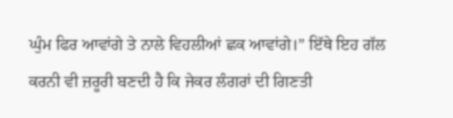ਘੁੰਮ ਫਿਰ ਆਵਾਂਗੇ ਤੇ ਨਾਲੇ ਵਿਹਲੀਆਂ ਛਕ ਆਵਾਂਗੇ।” ਇੱਥੇ ਇਹ ਗੱਲ ਕਰਨੀ ਵੀ ਜ਼ਰੂਰੀ ਬਣਦੀ ਹੈ ਕਿ ਜੇਕਰ ਲੰਗਰਾਂ ਦੀ ਗਿਣਤੀ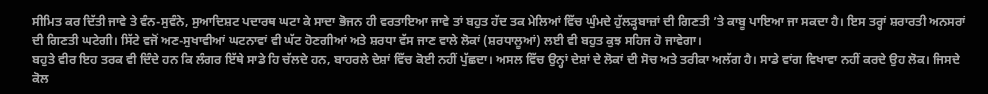ਸੀਮਿਤ ਕਰ ਦਿੱਤੀ ਜਾਵੇ ਤੇ ਵੰਨ-ਸੁਵੰਨੇ, ਸੁਆਦਿਸ਼ਟ ਪਦਾਰਥ ਘਟਾ ਕੇ ਸਾਦਾ ਭੋਜਨ ਹੀ ਵਰਤਾਇਆ ਜਾਵੇ ਤਾਂ ਬਹੁਤ ਹੱਦ ਤਕ ਮੇਲਿਆਂ ਵਿੱਚ ਘੁੰਮਦੇ ਹੁੱਲੜ੍ਹਬਾਜ਼ਾਂ ਦੀ ਗਿਣਤੀ ’ਤੇ ਕਾਬੂ ਪਾਇਆ ਜਾ ਸਕਦਾ ਹੈ। ਇਸ ਤਰ੍ਹਾਂ ਸ਼ਰਾਰਤੀ ਅਨਸਰਾਂ ਦੀ ਗਿਣਤੀ ਘਟੇਗੀ। ਸਿੱਟੇ ਵਜੋਂ ਅਣ-ਸੁਖਾਵੀਆਂ ਘਟਨਾਵਾਂ ਵੀ ਘੱਟ ਹੋਣਗੀਆਂ ਅਤੇ ਸ਼ਰਧਾ ਵੱਸ ਜਾਣ ਵਾਲੇ ਲੋਕਾਂ (ਸ਼ਰਧਾਲੂਆਂ) ਲਈ ਵੀ ਬਹੁਤ ਕੁਝ ਸਹਿਜ ਹੋ ਜਾਵੇਗਾ।
ਬਹੁਤੇ ਵੀਰ ਇਹ ਤਰਕ ਵੀ ਦਿੰਦੇ ਹਨ ਕਿ ਲੰਗਰ ਇੱਥੇ ਸਾਡੇ ਹਿ ਚੱਲਦੇ ਹਨ, ਬਾਹਰਲੇ ਦੇਸ਼ਾਂ ਵਿੱਚ ਕੋਈ ਨਹੀਂ ਪੁੱਛਦਾ। ਅਸਲ ਵਿੱਚ ਉਨ੍ਹਾਂ ਦੇਸ਼ਾਂ ਦੇ ਲੋਕਾਂ ਦੀ ਸੋਚ ਅਤੇ ਤਰੀਕਾ ਅਲੱਗ ਹੈ। ਸਾਡੇ ਵਾਂਗ ਵਿਖਾਵਾ ਨਹੀਂ ਕਰਦੇ ਉਹ ਲੋਕ। ਜਿਸਦੇ ਕੋਲ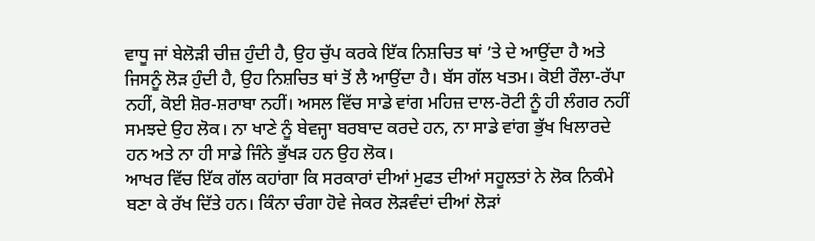ਵਾਧੂ ਜਾਂ ਬੇਲੋੜੀ ਚੀਜ਼ ਹੁੰਦੀ ਹੈ, ਉਹ ਚੁੱਪ ਕਰਕੇ ਇੱਕ ਨਿਸ਼ਚਿਤ ਥਾਂ ’ਤੇ ਦੇ ਆਉਂਦਾ ਹੈ ਅਤੇ ਜਿਸਨੂੰ ਲੋੜ ਹੁੰਦੀ ਹੈ, ਉਹ ਨਿਸ਼ਚਿਤ ਥਾਂ ਤੋਂ ਲੈ ਆਉਂਦਾ ਹੈ। ਬੱਸ ਗੱਲ ਖਤਮ। ਕੋਈ ਰੌਲਾ-ਰੱਪਾ ਨਹੀਂ, ਕੋਈ ਸ਼ੋਰ-ਸ਼ਰਾਬਾ ਨਹੀਂ। ਅਸਲ ਵਿੱਚ ਸਾਡੇ ਵਾਂਗ ਮਹਿਜ਼ ਦਾਲ-ਰੋਟੀ ਨੂੰ ਹੀ ਲੰਗਰ ਨਹੀਂ ਸਮਝਦੇ ਉਹ ਲੋਕ। ਨਾ ਖਾਣੇ ਨੂੰ ਬੇਵਜ੍ਹਾ ਬਰਬਾਦ ਕਰਦੇ ਹਨ, ਨਾ ਸਾਡੇ ਵਾਂਗ ਭੁੱਖ ਖਿਲਾਰਦੇ ਹਨ ਅਤੇ ਨਾ ਹੀ ਸਾਡੇ ਜਿੰਨੇ ਭੁੱਖੜ ਹਨ ਉਹ ਲੋਕ।
ਆਖਰ ਵਿੱਚ ਇੱਕ ਗੱਲ ਕਹਾਂਗਾ ਕਿ ਸਰਕਾਰਾਂ ਦੀਆਂ ਮੁਫਤ ਦੀਆਂ ਸਹੂਲਤਾਂ ਨੇ ਲੋਕ ਨਿਕੰਮੇ ਬਣਾ ਕੇ ਰੱਖ ਦਿੱਤੇ ਹਨ। ਕਿੰਨਾ ਚੰਗਾ ਹੋਵੇ ਜੇਕਰ ਲੋੜਵੰਦਾਂ ਦੀਆਂ ਲੋੜਾਂ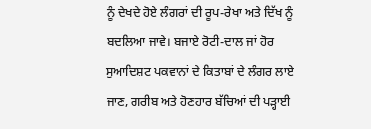ਨੂੰ ਦੇਖਦੇ ਹੋਏ ਲੰਗਰਾਂ ਦੀ ਰੂਪ-ਰੇਖਾ ਅਤੇ ਦਿੱਖ ਨੂੰ ਬਦਲਿਆ ਜਾਵੇ। ਬਜਾਏ ਰੋਟੀ-ਦਾਲ ਜਾਂ ਹੋਰ ਸੁਆਦਿਸ਼ਟ ਪਕਵਾਨਾਂ ਦੇ ਕਿਤਾਬਾਂ ਦੇ ਲੰਗਰ ਲਾਏ ਜਾਣ, ਗਰੀਬ ਅਤੇ ਹੋਣਹਾਰ ਬੱਚਿਆਂ ਦੀ ਪੜ੍ਹਾਈ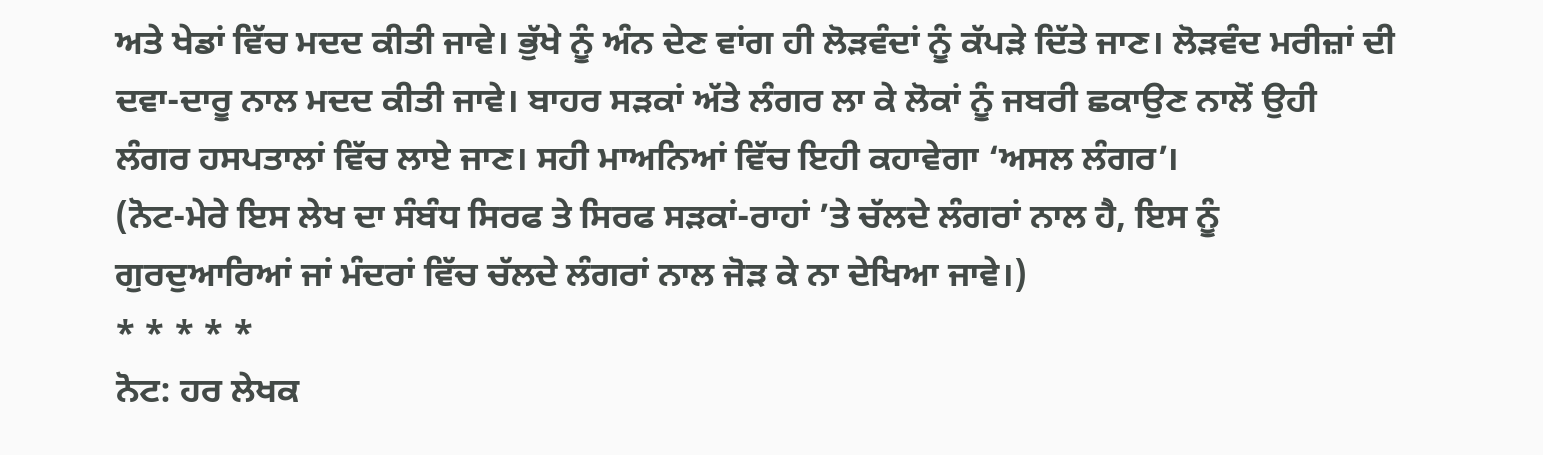ਅਤੇ ਖੇਡਾਂ ਵਿੱਚ ਮਦਦ ਕੀਤੀ ਜਾਵੇ। ਭੁੱਖੇ ਨੂੰ ਅੰਨ ਦੇਣ ਵਾਂਗ ਹੀ ਲੋੜਵੰਦਾਂ ਨੂੰ ਕੱਪੜੇ ਦਿੱਤੇ ਜਾਣ। ਲੋੜਵੰਦ ਮਰੀਜ਼ਾਂ ਦੀ ਦਵਾ-ਦਾਰੂ ਨਾਲ ਮਦਦ ਕੀਤੀ ਜਾਵੇ। ਬਾਹਰ ਸੜਕਾਂ ਅੱਤੇ ਲੰਗਰ ਲਾ ਕੇ ਲੋਕਾਂ ਨੂੰ ਜਬਰੀ ਛਕਾਉਣ ਨਾਲੋਂ ਉਹੀ ਲੰਗਰ ਹਸਪਤਾਲਾਂ ਵਿੱਚ ਲਾਏ ਜਾਣ। ਸਹੀ ਮਾਅਨਿਆਂ ਵਿੱਚ ਇਹੀ ਕਹਾਵੇਗਾ ‘ਅਸਲ ਲੰਗਰ’।
(ਨੋਟ-ਮੇਰੇ ਇਸ ਲੇਖ ਦਾ ਸੰਬੰਧ ਸਿਰਫ ਤੇ ਸਿਰਫ ਸੜਕਾਂ-ਰਾਹਾਂ ’ਤੇ ਚੱਲਦੇ ਲੰਗਰਾਂ ਨਾਲ ਹੈ, ਇਸ ਨੂੰ ਗੁਰਦੁਆਰਿਆਂ ਜਾਂ ਮੰਦਰਾਂ ਵਿੱਚ ਚੱਲਦੇ ਲੰਗਰਾਂ ਨਾਲ ਜੋੜ ਕੇ ਨਾ ਦੇਖਿਆ ਜਾਵੇ।)
* * * * *
ਨੋਟ: ਹਰ ਲੇਖਕ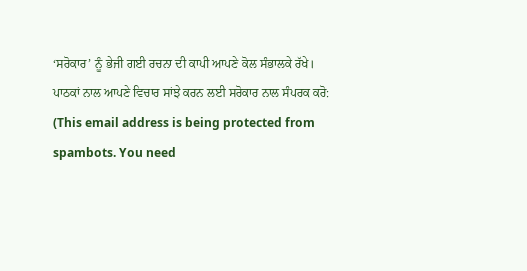‘ਸਰੋਕਾਰ’ ਨੂੰ ਭੇਜੀ ਗਈ ਰਚਨਾ ਦੀ ਕਾਪੀ ਆਪਣੇ ਕੋਲ ਸੰਭਾਲਕੇ ਰੱਖੇ।
ਪਾਠਕਾਂ ਨਾਲ ਆਪਣੇ ਵਿਚਾਰ ਸਾਂਝੇ ਕਰਨ ਲਈ ਸਰੋਕਾਰ ਨਾਲ ਸੰਪਰਕ ਕਰੋ: (This email address is being protected from spambots. You need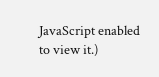JavaScript enabled to view it.)